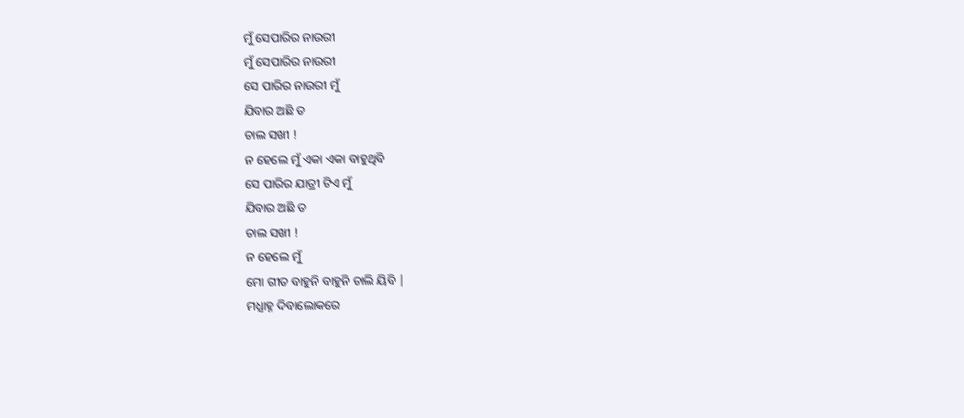ମୁଁ ସେପାରିର ନାଉରୀ
ମୁଁ ସେପାରିର ନାଉରୀ
ସେ ପାରିର ନାଉରୀ ମୁଁ
ଯିବାର ଅଛି ତ
ଚାଲ ସଖୀ !
ନ ହେଲେ ମୁଁ ଏକା ଏକା ବାହୁଥିବି
ସେ ପାରିର ଯାତ୍ରୀ ଟିଏ ମୁଁ
ଯିବାର ଅଛି ତ
ଚାଲ ସଖୀ !
ନ ହେଲେ ମୁଁ
ମୋ ଗୀତ ବାହୁନି ବାହୁନି ଚାଲି ୟିବି |
ମଧ୍ଯାହ୍ନ ଦିବାଲୋକରେ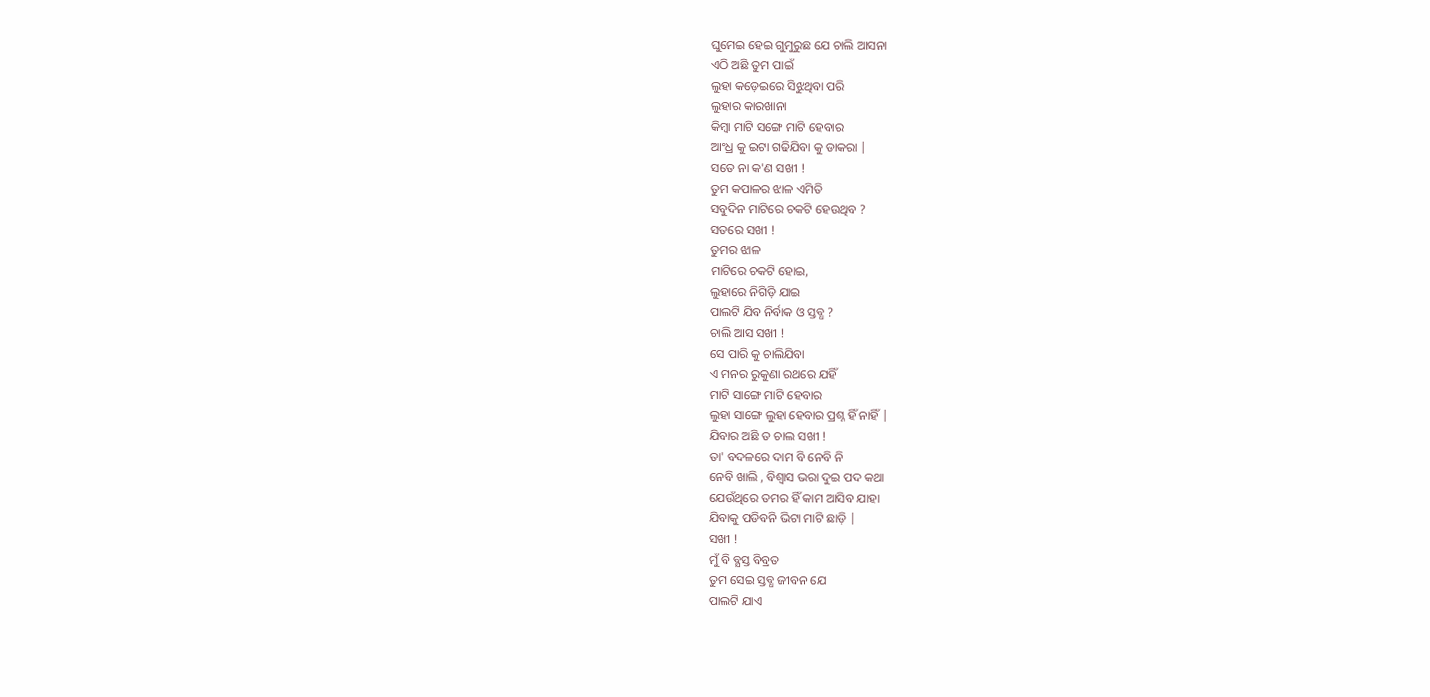ଘୁମେଇ ହେଇ ଗୁମୁରୁଛ ଯେ ଚାଲି ଆସନା
ଏଠି ଅଛି ତୁମ ପାଇଁ
ଲୁହା କଡ଼େଇରେ ସିଝୁଥିବା ପରି
ଲୁହାର କାରଖାନା
କିମ୍ବା ମାଟି ସଙ୍ଗେ ମାଟି ହେବାର
ଆଂଧ୍ର କୁ ଇଟା ଗଢିଯିବା କୁ ଡାକରା |
ସତେ ନା କ'ଣ ସଖୀ !
ତୁମ କପାଳର ଝାଳ ଏମିତି
ସବୁଦିନ ମାଟିରେ ଚକଟି ହେଉଥିବ ?
ସତରେ ସଖୀ !
ତୁମର ଝାଳ
ମାଟିରେ ଚକଟି ହୋଇ,
ଲୁହାରେ ନିଗିଡ଼ି ଯାଇ
ପାଲଟି ଯିବ ନିର୍ବାକ ଓ ସ୍ତବ୍ଧ ?
ଚାଲି ଆସ ସଖୀ !
ସେ ପାରି କୁ ଚାଲିଯିବା
ଏ ମନର ରୁକୁଣା ରଥରେ ଯହିଁ
ମାଟି ସାଙ୍ଗେ ମାଟି ହେବାର
ଲୁହା ସାଙ୍ଗେ ଲୁହା ହେବାର ପ୍ରଶ୍ନ ହିଁ ନାହିଁ |
ଯିବାର ଅଛି ତ ଚାଲ ସଖୀ !
ତା' ବଦଳରେ ଦାମ ବି ନେବି ନି
ନେବି ଖାଲି , ବିଶ୍ବାସ ଭରା ଦୁଇ ପଦ କଥା
ଯେଉଁଥିରେ ତମର ହିଁ କାମ ଆସିବ ଯାହା
ଯିବାକୁ ପଡିବନି ଭିଟା ମାଟି ଛାଡ଼ି |
ସଖୀ !
ମୁଁ ବି ବ୍ଯସ୍ତ ବିବ୍ରତ
ତୁମ ସେଇ ସ୍ତବ୍ଧ ଜୀବନ ଯେ
ପାଲଟି ଯାଏ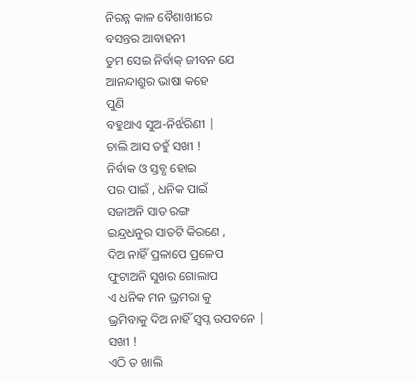ନିରନ୍ନ କାଳ ବୈଶାଖୀରେ
ବସନ୍ତର ଆବାହନୀ
ତୁମ ସେଇ ନିର୍ବାକ୍ ଜୀବନ ଯେ
ଆନନ୍ଦାଶ୍ରୁର ଭାଷା କହେ
ପୁଣି
ବହୁଥାଏ ସୁଅ-ନିର୍ଝରିଣୀ |
ଚାଲି ଆସ ତହୁଁ ସଖୀ !
ନିର୍ବାକ ଓ ସ୍ତବ୍ଧ ହୋଇ
ପର ପାଇଁ , ଧନିକ ପାଇଁ
ସଜାଅନି ସାତ ରଙ୍ଗ
ଇନ୍ଦ୍ରଧନୁର ସାତଟି କିରଣେ ,
ଦିଅ ନାହିଁ ପ୍ରଳାପେ ପ୍ରଳେପ
ଫୁଟାଅନି ସୁଖର ଗୋଲାପ
ଏ ଧନିକ ମନ ଭ୍ରମରା କୁ
ଭ୍ରମିବାକୁ ଦିଅ ନାହିଁ ସ୍ବପ୍ନ ଉପବନେ |
ସଖୀ !
ଏଠି ତ ଖାଲି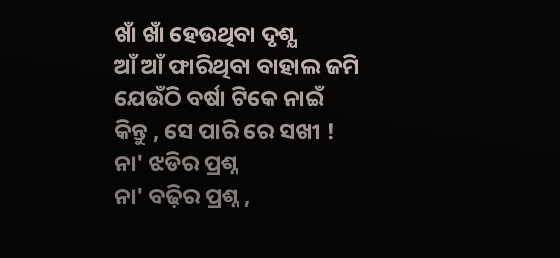ଖାଁ ଖାଁ ହେଉଥିବା ଦୃଶ୍ଯ
ଆଁ ଆଁ ଫାରିଥିବା ବାହାଲ ଜମି
ଯେଉଁଠି ବର୍ଷା ଟିକେ ନାଇଁ
କିନ୍ତୁ , ସେ ପାରି ରେ ସଖୀ !
ନା' ଝଡିର ପ୍ରଶ୍ନ
ନା' ବଢ଼ିର ପ୍ରଶ୍ନ ,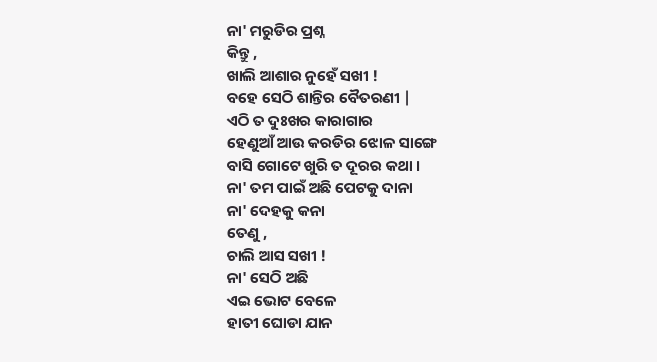ନା' ମରୁଡିର ପ୍ରଶ୍ନ
କିନ୍ତୁ ,
ଖାଲି ଆଶାର ନୁହେଁ ସଖୀ !
ବହେ ସେଠି ଶାନ୍ତିର ବୈତରଣୀ |
ଏଠି ତ ଦୁଃଖର କାରାଗାର
ହେଣୁଆଁ ଆଉ କରଡିର ଝୋଳ ସାଙ୍ଗେ
ବାସି ଗୋଟେ ଖୁରି ତ ଦୂରର କଥା ।
ନା' ତମ ପାଇଁ ଅଛି ପେଟକୁ ଦାନା
ନା' ଦେହକୁ କନା
ତେଣୁ ,
ଚାଲି ଆସ ସଖୀ !
ନା' ସେଠି ଅଛି
ଏଇ ଭୋଟ ବେଳେ
ହାତୀ ଘୋଡା ଯାନ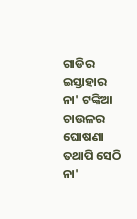ଗାଡିର ଇସ୍ତାହାର
ନା' ଟଙ୍କିଆ ଚାଉଳର ଘୋଷଣା
ତଥାପି ସେଠି
ନା'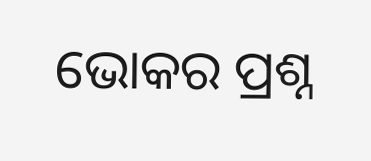ଭୋକର ପ୍ରଶ୍ନ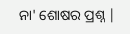ନା' ଶୋଷର ପ୍ରଶ୍ନ |